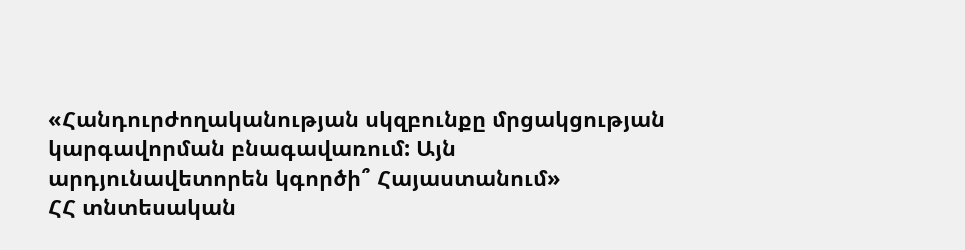«Հանդուրժողականության սկզբունքը մրցակցության կարգավորման բնագավառում: Այն արդյունավետորեն կգործի՞ Հայաստանում»
ՀՀ տնտեսական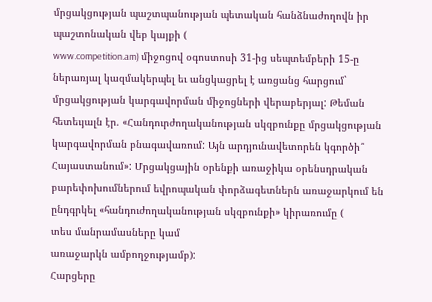մրցակցության պաշտպանության պետական հանձնաժողովն իր պաշտոնական վեբ կայքի (
www.competition.am) միջոցով օգոստոսի 31-ից սեպտեմբերի 15-ը ներառյալ կազմակերպել եւ անցկացրել է առցանց հարցում` մրցակցության կարգավորման միջոցների վերաբերյալ: Թեման հետեւյալն էր. «Հանդուրժողականության սկզբունքը մրցակցության կարգավորման բնագավառում: Այն արդյունավետորեն կգործի՞ Հայաստանում»: Մրցակցային օրենքի առաջիկա օրենսդրական բարեփոխումներում եվրոպական փորձագետներն առաջարկում են ընդգրկել «հանդուժողականության սկզբունքի» կիրառումը (
տես մանրամասները կամ
առաջարկն ամբողջությամբ):
Հարցերը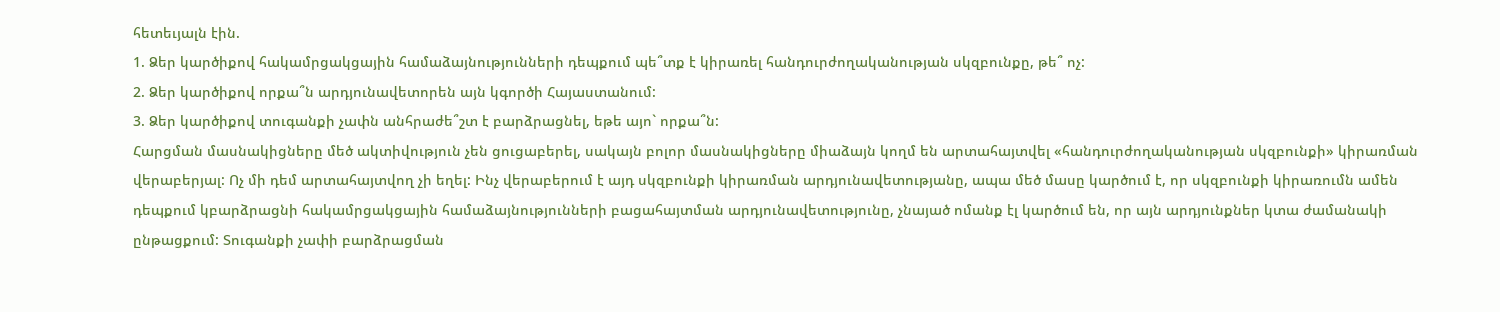հետեւյալն էին.
1. Ձեր կարծիքով հակամրցակցային համաձայնությունների դեպքում պե՞տք է կիրառել հանդուրժողականության սկզբունքը, թե՞ ոչ:
2. Ձեր կարծիքով որքա՞ն արդյունավետորեն այն կգործի Հայաստանում:
3. Ձեր կարծիքով տուգանքի չափն անհրաժե՞շտ է բարձրացնել, եթե այո` որքա՞ն:
Հարցման մասնակիցները մեծ ակտիվություն չեն ցուցաբերել, սակայն բոլոր մասնակիցները միաձայն կողմ են արտահայտվել «հանդուրժողականության սկզբունքի» կիրառման վերաբերյալ: Ոչ մի դեմ արտահայտվող չի եղել: Ինչ վերաբերում է այդ սկզբունքի կիրառման արդյունավետությանը, ապա մեծ մասը կարծում է, որ սկզբունքի կիրառումն ամեն դեպքում կբարձրացնի հակամրցակցային համաձայնությունների բացահայտման արդյունավետությունը, չնայած ոմանք էլ կարծում են, որ այն արդյունքներ կտա ժամանակի ընթացքում: Տուգանքի չափի բարձրացման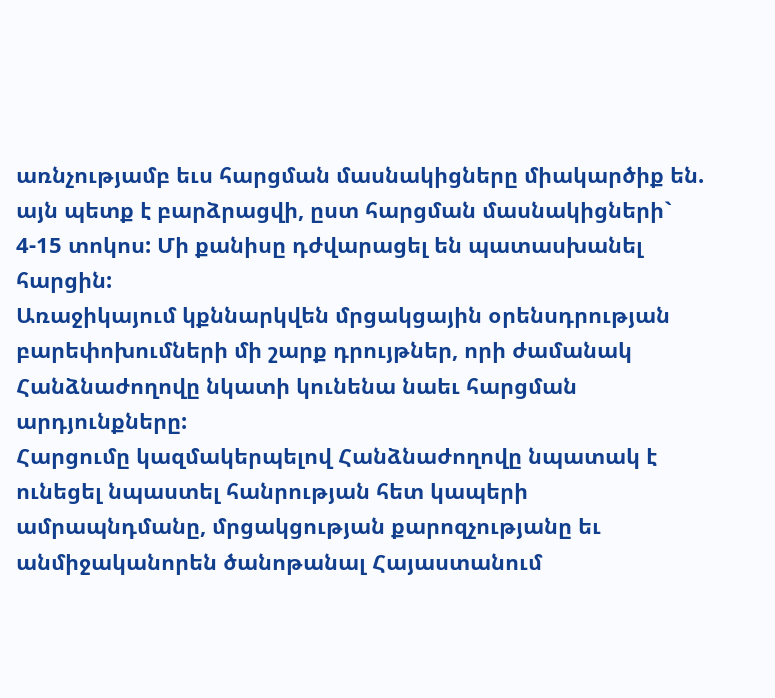առնչությամբ եւս հարցման մասնակիցները միակարծիք են. այն պետք է բարձրացվի, ըստ հարցման մասնակիցների` 4-15 տոկոս: Մի քանիսը դժվարացել են պատասխանել հարցին:
Առաջիկայում կքննարկվեն մրցակցային օրենսդրության բարեփոխումների մի շարք դրույթներ, որի ժամանակ Հանձնաժողովը նկատի կունենա նաեւ հարցման արդյունքները:
Հարցումը կազմակերպելով Հանձնաժողովը նպատակ է ունեցել նպաստել հանրության հետ կապերի ամրապնդմանը, մրցակցության քարոզչությանը եւ անմիջականորեն ծանոթանալ Հայաստանում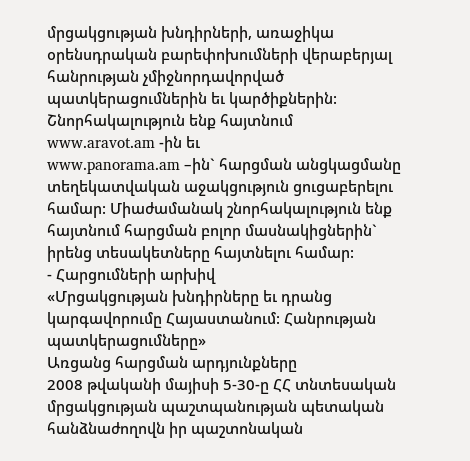մրցակցության խնդիրների, առաջիկա օրենսդրական բարեփոխումների վերաբերյալ հանրության չմիջնորդավորված պատկերացումներին եւ կարծիքներին:
Շնորհակալություն ենք հայտնում
www.aravot.am -ին եւ
www.panorama.am –ին` հարցման անցկացմանը տեղեկատվական աջակցություն ցուցաբերելու համար: Միաժամանակ շնորհակալություն ենք հայտնում հարցման բոլոր մասնակիցներին` իրենց տեսակետները հայտնելու համար:
- Հարցումների արխիվ
«Մրցակցության խնդիրները եւ դրանց կարգավորումը Հայաստանում: Հանրության պատկերացումները»
Առցանց հարցման արդյունքները
2008 թվականի մայիսի 5-30-ը ՀՀ տնտեսական մրցակցության պաշտպանության պետական հանձնաժողովն իր պաշտոնական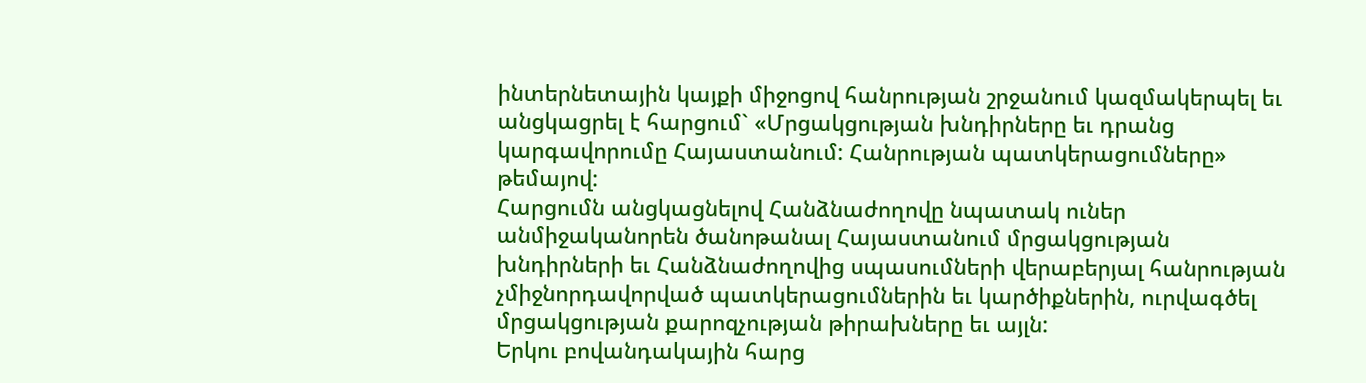ինտերնետային կայքի միջոցով հանրության շրջանում կազմակերպել եւ անցկացրել է հարցում` «Մրցակցության խնդիրները եւ դրանց կարգավորումը Հայաստանում: Հանրության պատկերացումները» թեմայով:
Հարցումն անցկացնելով Հանձնաժողովը նպատակ ուներ անմիջականորեն ծանոթանալ Հայաստանում մրցակցության խնդիրների եւ Հանձնաժողովից սպասումների վերաբերյալ հանրության չմիջնորդավորված պատկերացումներին եւ կարծիքներին, ուրվագծել մրցակցության քարոզչության թիրախները եւ այլն:
Երկու բովանդակային հարց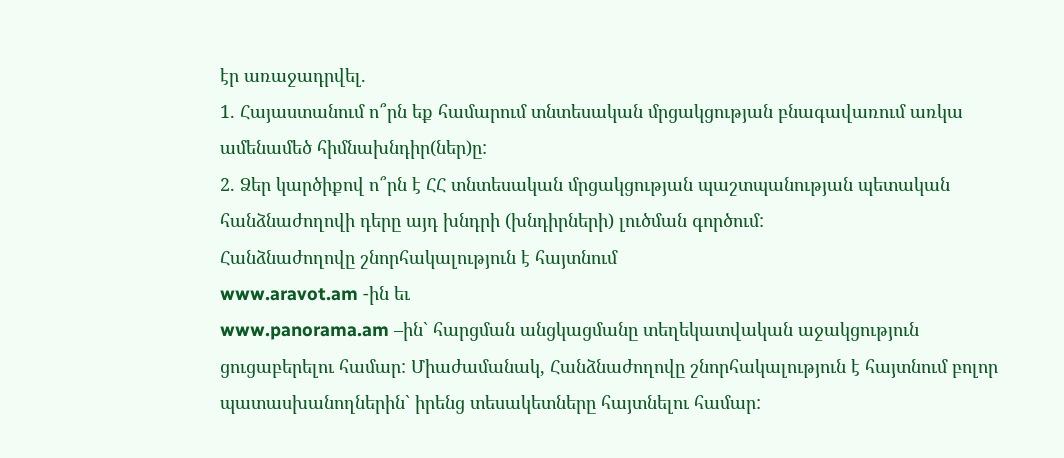էր առաջադրվել.
1. Հայաստանում ո՞րն եք համարում տնտեսական մրցակցության բնագավառում առկա ամենամեծ հիմնախնդիր(ներ)ը:
2. Ձեր կարծիքով ո՞րն է ՀՀ տնտեսական մրցակցության պաշտպանության պետական հանձնաժողովի դերը այդ խնդրի (խնդիրների) լուծման գործում:
Հանձնաժողովը շնորհակալություն է հայտնում
www.aravot.am -ին եւ
www.panorama.am –ին` հարցման անցկացմանը տեղեկատվական աջակցություն ցուցաբերելու համար: Միաժամանակ, Հանձնաժողովը շնորհակալություն է հայտնում բոլոր պատասխանողներին` իրենց տեսակետները հայտնելու համար: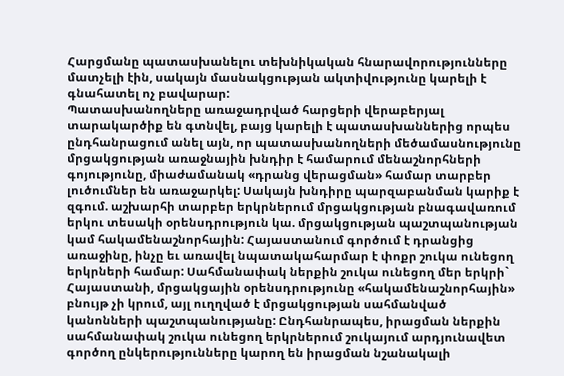Հարցմանը պատասխանելու տեխնիկական հնարավորությունները մատչելի էին, սակայն մասնակցության ակտիվությունը կարելի է գնահատել ոչ բավարար:
Պատասխանողները առաջադրված հարցերի վերաբերյալ տարակարծիք են գտնվել, բայց կարելի է պատասխաններից որպես ընդհանրացում անել այն, որ պատասխանողների մեծամասնությունը մրցակցության առաջնային խնդիր է համարում մենաշնորհների գոյությունը, միաժամանակ «դրանց վերացման» համար տարբեր լուծումներ են առաջարկել: Սակայն խնդիրը պարզաբանման կարիք է զգում. աշխարհի տարբեր երկրներում մրցակցության բնագավառում երկու տեսակի օրենսդրություն կա. մրցակցության պաշտպանության կամ հակամենաշնորհային: Հայաստանում գործում է դրանցից առաջինը, ինչը եւ առավել նպատակահարմար է փոքր շուկա ունեցող երկրների համար: Սահմանափակ ներքին շուկա ունեցող մեր երկրի` Հայաստանի, մրցակցային օրենսդրությունը «հակամենաշնորհային» բնույթ չի կրում, այլ ուղղված է մրցակցության սահմանված կանոնների պաշտպանությանը: Ընդհանրապես, իրացման ներքին սահմանափակ շուկա ունեցող երկրներում շուկայում արդյունավետ գործող ընկերությունները կարող են իրացման նշանակալի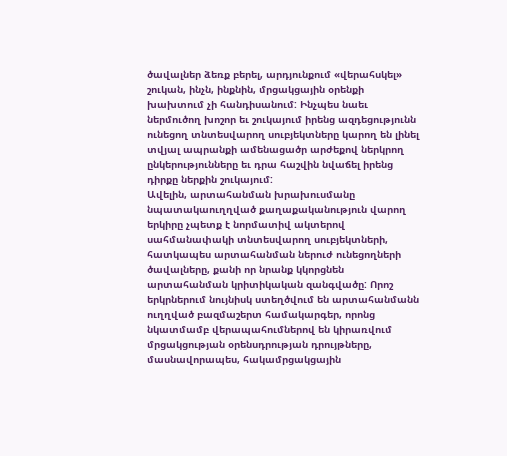ծավալներ ձեռք բերել, արդյունքում «վերահսկել» շուկան, ինչն, ինքնին, մրցակցային օրենքի խախտում չի հանդիսանում: Ինչպես նաեւ ներմուծող խոշոր եւ շուկայում իրենց ազդեցությունն ունեցող տնտեսվարող սուբյեկտները կարող են լինել տվյալ ապրանքի ամենացածր արժեքով ներկրող ընկերությունները եւ դրա հաշվին նվաճել իրենց դիրքը ներքին շուկայում:
Ավելին, արտահանման խրախուսմանը նպատակաուղղված քաղաքականություն վարող երկիրը չպետք է նորմատիվ ակտերով սահմանափակի տնտեսվարող սուբյեկտների, հատկապես արտահանման ներուժ ունեցողների ծավալները, քանի որ նրանք կկորցնեն արտահանման կրիտիկական զանգվածը: Որոշ երկրներում նույնիսկ ստեղծվում են արտահանմանն ուղղված բազմաշերտ համակարգեր, որոնց նկատմամբ վերապահումներով են կիրառվում մրցակցության օրենսդրության դրույթները, մասնավորապես, հակամրցակցային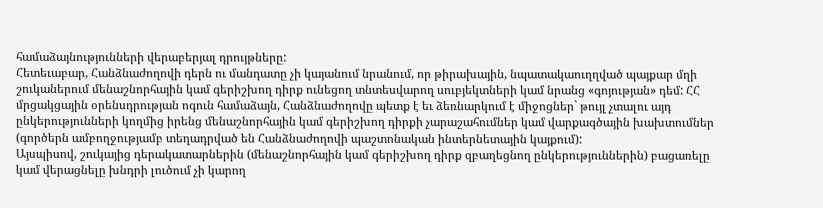համաձայնությունների վերաբերյալ դրույթները:
Հետեւաբար, Հանձնաժողովի դերն ու մանդատը չի կայանում նրանում, որ թիրախային, նպատակաուղղված պայքար մղի շուկաներում մենաշնորհային կամ գերիշխող դիրք ունեցող տնտեսվարող սուբյեկտների կամ նրանց «գոյության» դեմ: ՀՀ մրցակցային օրենսդրության ոգուն համաձայն, Հանձնաժողովը պետք է եւ ձեռնարկում է միջոցներ` թույլ չտալու այդ ընկերությունների կողմից իրենց մենաշնորհային կամ գերիշխող դիրքի չարաշահումներ կամ վարքագծային խախտումներ (գործերն ամբողջությամբ տեղադրված են Հանձնաժողովի պաշտոնական ինտերնետային կայքում):
Այսպիսով, շուկայից դերակատարներին (մենաշնորհային կամ գերիշխող դիրք զբաղեցնող ընկերություններին) բացառելը կամ վերացնելը խնդրի լուծում չի կարող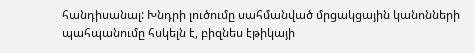հանդիսանալ: Խնդրի լուծումը սահմանված մրցակցային կանոնների պահպանումը հսկելն է, բիզնես էթիկայի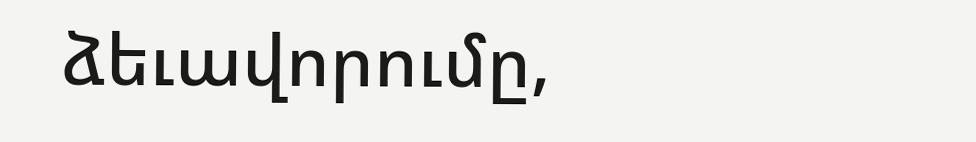ձեւավորումը,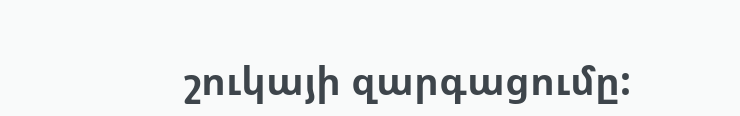շուկայի զարգացումը: